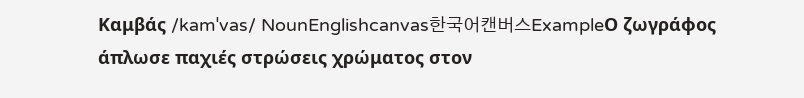Καμβάς /kamˈvas/ NounEnglishcanvas한국어캔버스ExampleΟ ζωγράφος άπλωσε παχιές στρώσεις χρώματος στον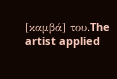[καμβά] του.The artist applied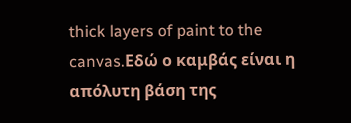thick layers of paint to the canvas.Εδώ ο καμβάς είναι η απόλυτη βάση της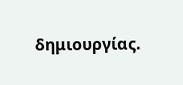δημιουργίας.